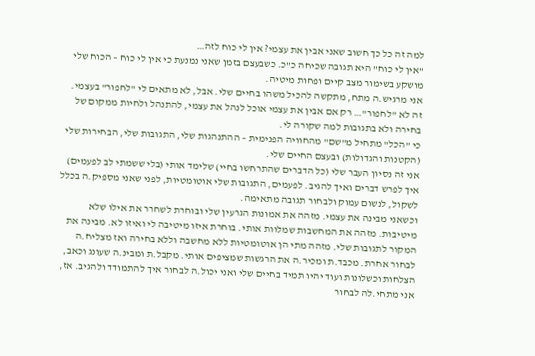למה זה כל כך חשוב שאני אבין את עצמי? אין לי כוח לזה…
"אין לי כוח" היא תגובה שכיחה כ"כ. כשבעצם בזמן שאני נמנעת כי אין לי כוח – הכוח שלי מושקע בשימור מצב קיים ופחות מיטיה.
אני מרגיש.ה מתח, מתקשה להכיל משהו בחיים שלי. אבל, לא מתאים לי "לחפור" בעצמי.
זה לא "לחפור"… רק אם אבין את עצמי אוכל לנהל את עצמי, להתנהל ולחיות ממקום של בחירה ולא בתגובות למה שקורה לי.
כי "הכל" מתחיל מ"שם" מהחוויה הפנימית – ההתנהגות שלי, התגובות שלי, הבחירות שלי (הקטנות והגדולות) ובעצם החיים שלי.
אני זה נסיון העבר שלי (כל הדברים שהתרחשו בחיי) שלימד אותי (בלי ששמתי לב לפעמים) איך לפרש דברים ואיך להגיב. לפעמים, התגובות שלי אוטומטיות, לפני שאני מספיק.ה בכלל לשקול, לנשום עמוק ולבחור תגובה מתאימה.
וכשאני מבינה את עצמי. מזהה את אמונות הגרעין שלי ובוחרת לשחרר את אילו שלא מיטיבות. מזהה את המחשבות שמלוות אותי. בוחרת איזו מיטיבה לי ואיזו לא. מבינה את המקור לתגובות שלי. מזהה מתי הן אוטומטיות ללא מחשבה וללא בחירה ואז מצליח.ה לבחור אחרת. מכבד.ת ומכיר.ה את הרגשות שמציפים אותי. מקבל.ת ומבינ.ה שעונג וכאב, הצלחות וכשלונות ועוד יהיו תמיד בחיים שלי ואני יכול.ה לבחור איך להתמודד ולהגיב. אז, אני מתחי.לה לבחור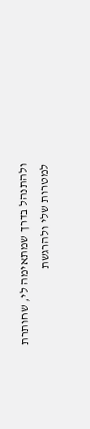ולהתנהל בדרך שמתאימה לי, שחותרת למטרות שלי ולהרגשת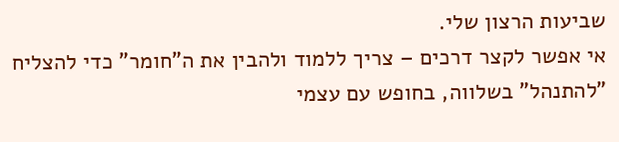שביעות הרצון שלי.
אי אפשר לקצר דרכים – צריך ללמוד ולהבין את ה"חומר" כדי להצליח "להתנהל" בשלווה, בחופש עם עצמי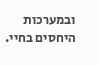ובמערכות היחסים בחיי.